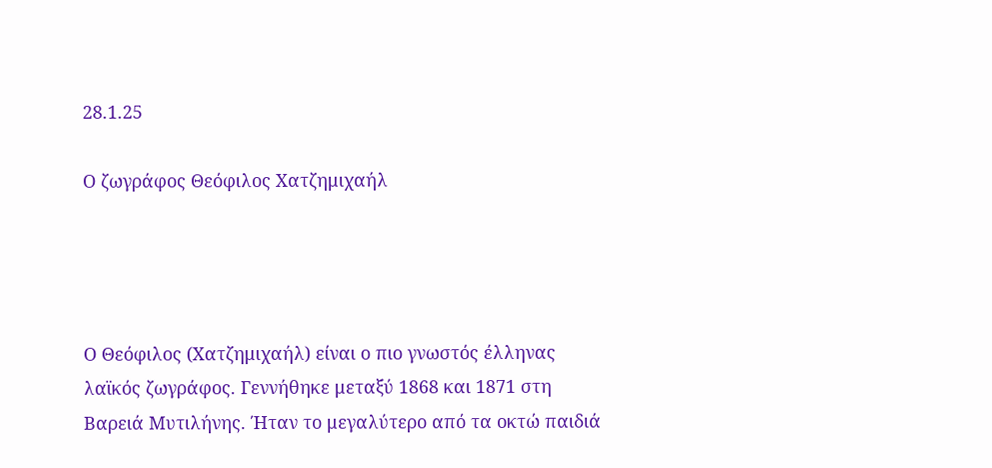28.1.25

Ο ζωγράφος Θεόφιλος Χατζημιχαήλ




Ο Θεόφιλος (Χατζημιχαήλ) είναι ο πιο γνωστός έλληνας
λαϊκός ζωγράφος. Γεννήθηκε μεταξύ 1868 και 1871 στη
Βαρειά Μυτιλήνης. Ήταν το μεγαλύτερο από τα οκτώ παιδιά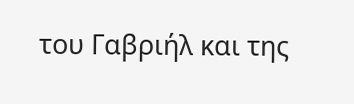του Γαβριήλ και της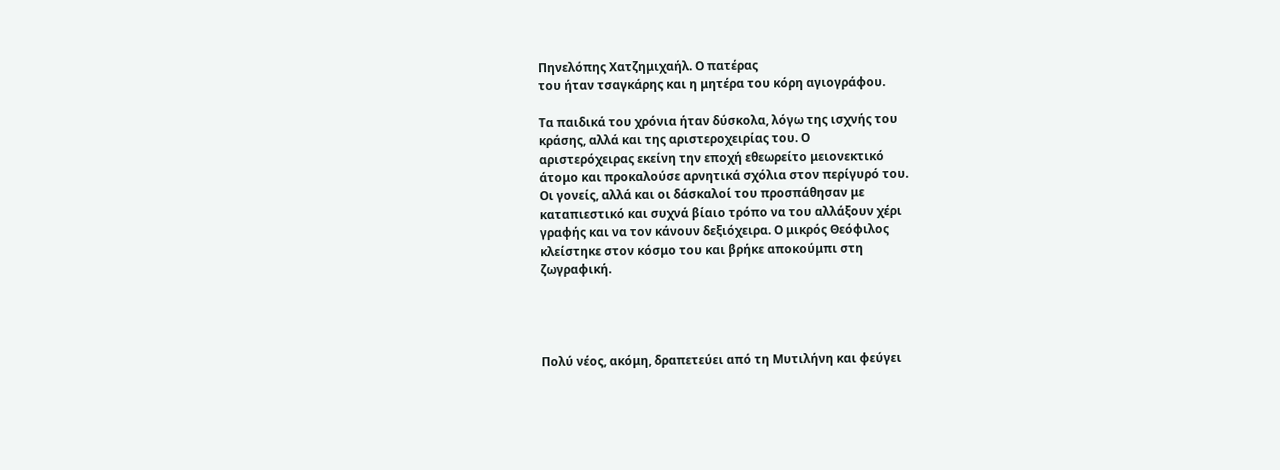Πηνελόπης Χατζημιχαήλ. Ο πατέρας
του ήταν τσαγκάρης και η μητέρα του κόρη αγιογράφου.

Τα παιδικά του χρόνια ήταν δύσκολα, λόγω της ισχνής του
κράσης, αλλά και της αριστεροχειρίας του. Ο
αριστερόχειρας εκείνη την εποχή εθεωρείτο μειονεκτικό
άτομο και προκαλούσε αρνητικά σχόλια στον περίγυρό του.
Οι γονείς, αλλά και οι δάσκαλοί του προσπάθησαν με
καταπιεστικό και συχνά βίαιο τρόπο να του αλλάξουν χέρι
γραφής και να τον κάνουν δεξιόχειρα. Ο μικρός Θεόφιλος
κλείστηκε στον κόσμο του και βρήκε αποκούμπι στη
ζωγραφική.




Πολύ νέος, ακόμη, δραπετεύει από τη Μυτιλήνη και φεύγει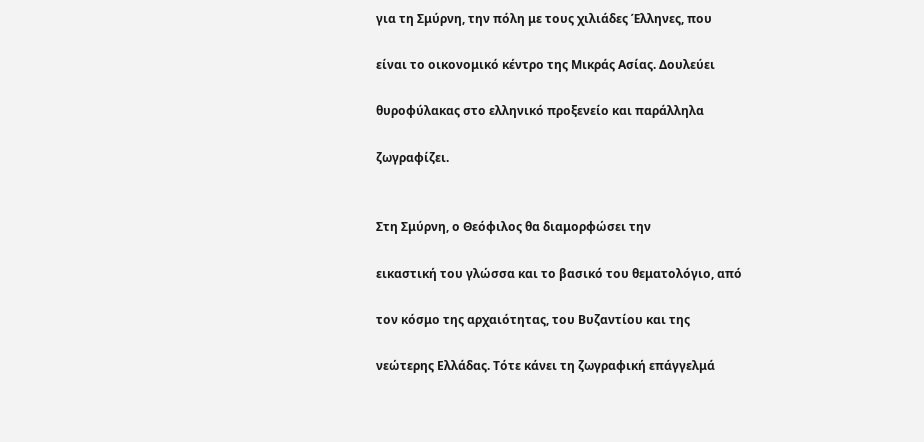για τη Σμύρνη, την πόλη με τους χιλιάδες Έλληνες, που

είναι το οικονομικό κέντρο της Μικράς Ασίας. Δουλεύει

θυροφύλακας στο ελληνικό προξενείο και παράλληλα

ζωγραφίζει.


Στη Σμύρνη, ο Θεόφιλος θα διαμορφώσει την

εικαστική του γλώσσα και το βασικό του θεματολόγιο, από

τον κόσμο της αρχαιότητας, του Βυζαντίου και της

νεώτερης Ελλάδας. Τότε κάνει τη ζωγραφική επάγγελμά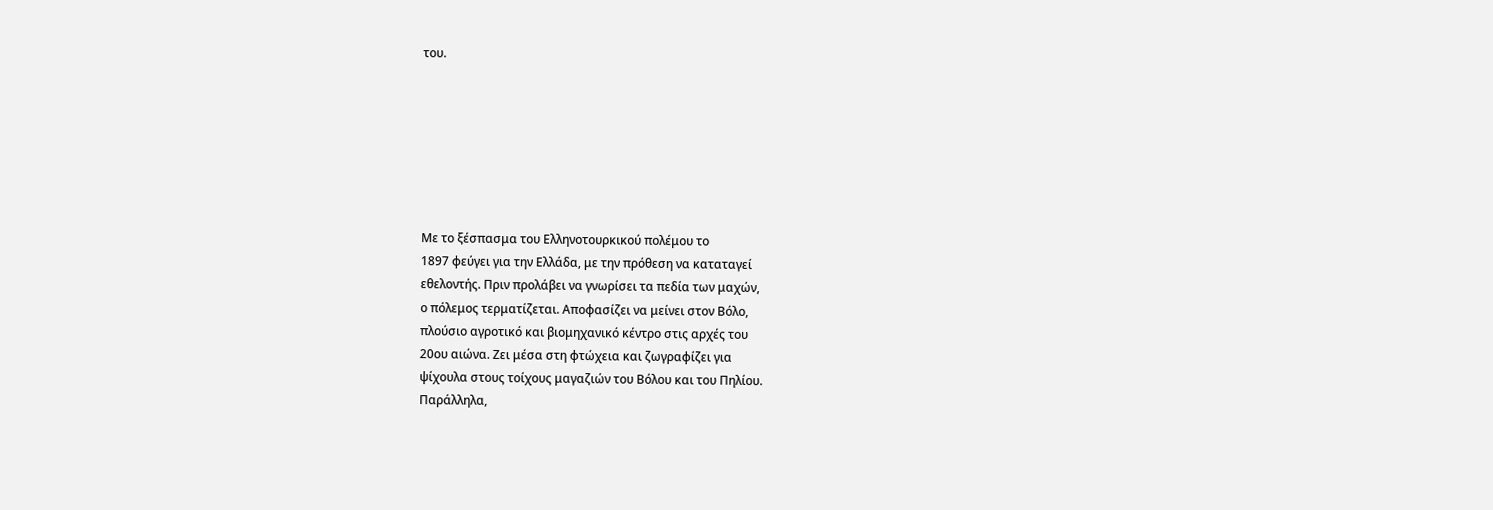του.







Με το ξέσπασμα του Ελληνοτουρκικού πολέμου το
1897 φεύγει για την Ελλάδα, με την πρόθεση να καταταγεί
εθελοντής. Πριν προλάβει να γνωρίσει τα πεδία των μαχών,
ο πόλεμος τερματίζεται. Αποφασίζει να μείνει στον Βόλο,
πλούσιο αγροτικό και βιομηχανικό κέντρο στις αρχές του
20ου αιώνα. Ζει μέσα στη φτώχεια και ζωγραφίζει για
ψίχουλα στους τοίχους μαγαζιών του Βόλου και του Πηλίου.
Παράλληλα,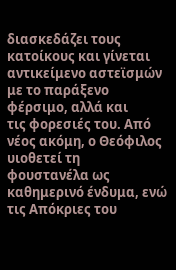διασκεδάζει τους κατοίκους και γίνεται
αντικείμενο αστεϊσμών με το παράξενο φέρσιμο, αλλά και
τις φορεσιές του. Από νέος ακόμη, ο Θεόφιλος υιοθετεί τη
φουστανέλα ως καθημερινό ένδυμα, ενώ τις Απόκριες του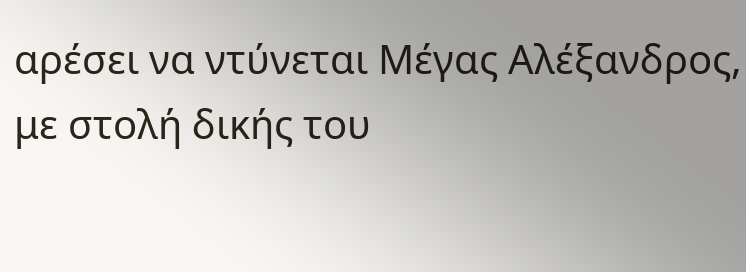αρέσει να ντύνεται Μέγας Αλέξανδρος, με στολή δικής του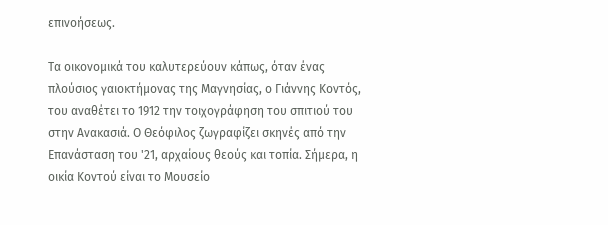επινοήσεως.

Τα οικονομικά του καλυτερεύουν κάπως, όταν ένας
πλούσιος γαιοκτήμονας της Μαγνησίας, ο Γιάννης Κοντός,
του αναθέτει το 1912 την τοιχογράφηση του σπιτιού του
στην Ανακασιά. Ο Θεόφιλος ζωγραφίζει σκηνές από την
Επανάσταση του '21, αρχαίους θεούς και τοπία. Σήμερα, η
οικία Κοντού είναι το Μουσείο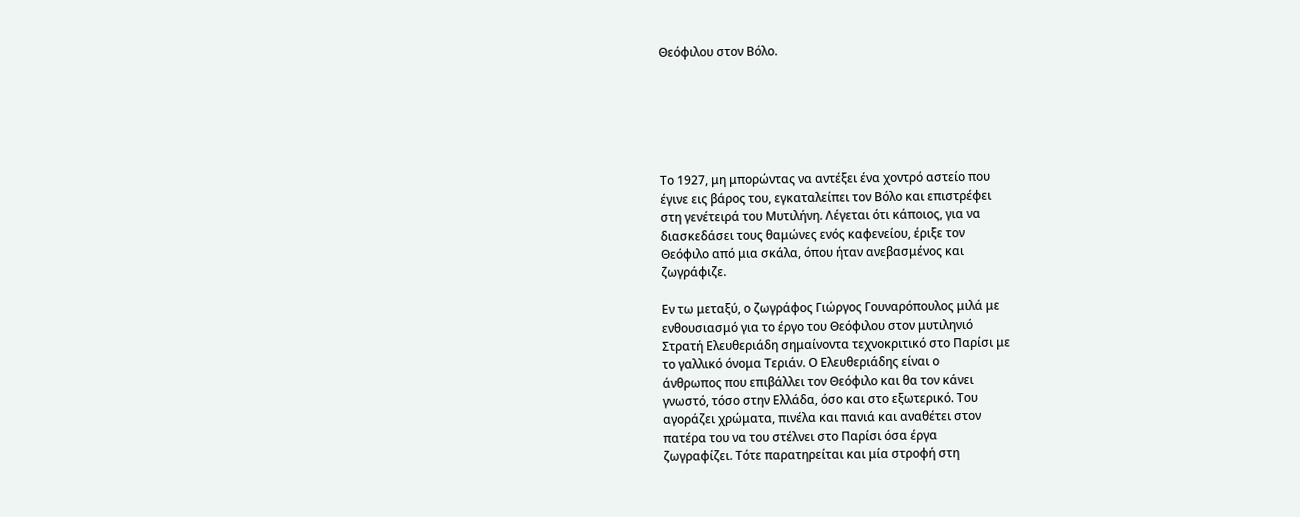Θεόφιλου στον Βόλο.






Το 1927, μη μπορώντας να αντέξει ένα χοντρό αστείο που
έγινε εις βάρος του, εγκαταλείπει τον Βόλο και επιστρέφει
στη γενέτειρά του Μυτιλήνη. Λέγεται ότι κάποιος, για να
διασκεδάσει τους θαμώνες ενός καφενείου, έριξε τον
Θεόφιλο από μια σκάλα, όπου ήταν ανεβασμένος και
ζωγράφιζε.

Εν τω μεταξύ, ο ζωγράφος Γιώργος Γουναρόπουλος μιλά με
ενθουσιασμό για το έργο του Θεόφιλου στον μυτιληνιό
Στρατή Ελευθεριάδη σημαίνοντα τεχνοκριτικό στο Παρίσι με
το γαλλικό όνομα Τεριάν. Ο Ελευθεριάδης είναι ο
άνθρωπος που επιβάλλει τον Θεόφιλο και θα τον κάνει
γνωστό, τόσο στην Ελλάδα, όσο και στο εξωτερικό. Του
αγοράζει χρώματα, πινέλα και πανιά και αναθέτει στον
πατέρα του να του στέλνει στο Παρίσι όσα έργα
ζωγραφίζει. Τότε παρατηρείται και μία στροφή στη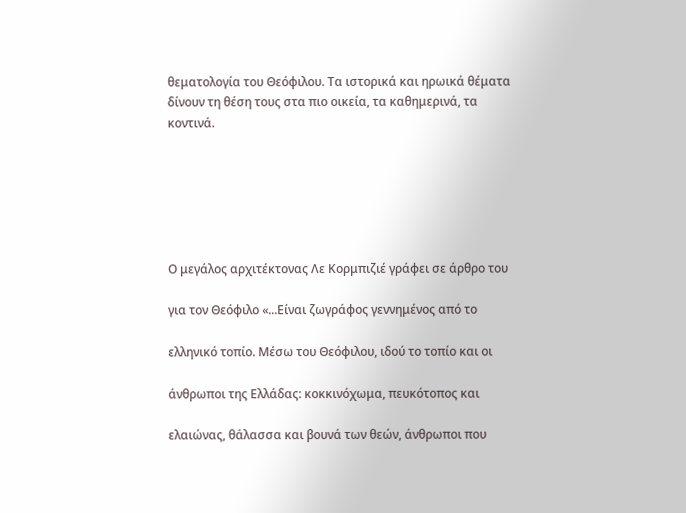θεματολογία του Θεόφιλου. Τα ιστορικά και ηρωικά θέματα
δίνουν τη θέση τους στα πιο οικεία, τα καθημερινά, τα
κοντινά.






Ο μεγάλος αρχιτέκτονας Λε Κορμπιζιέ γράφει σε άρθρο του

για τον Θεόφιλο «...Είναι ζωγράφος γεννημένος από το

ελληνικό τοπίο. Μέσω του Θεόφιλου, ιδού το τοπίο και οι

άνθρωποι της Ελλάδας: κοκκινόχωμα, πευκότοπος και

ελαιώνας, θάλασσα και βουνά των θεών, άνθρωποι που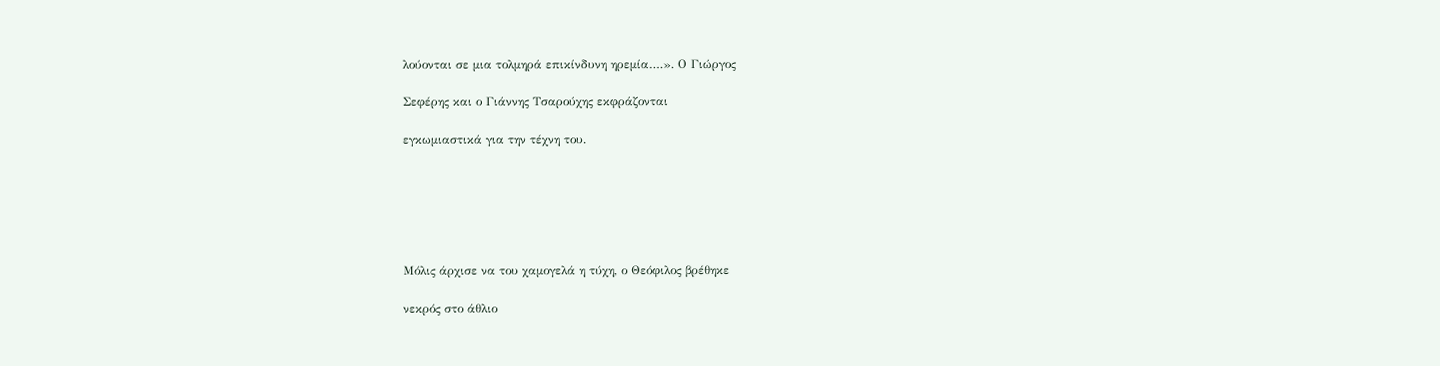λούονται σε μια τολμηρά επικίνδυνη ηρεμία….». Ο Γιώργος

Σεφέρης και ο Γιάννης Τσαρούχης εκφράζονται

εγκωμιαστικά για την τέχνη του.






Μόλις άρχισε να του χαμογελά η τύχη, ο Θεόφιλος βρέθηκε

νεκρός στο άθλιο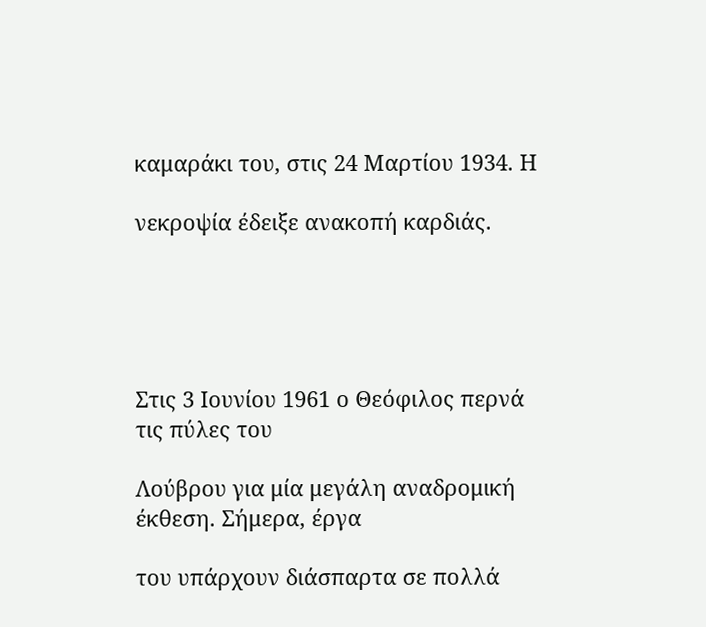καμαράκι του, στις 24 Μαρτίου 1934. Η

νεκροψία έδειξε ανακοπή καρδιάς.





Στις 3 Ιουνίου 1961 ο Θεόφιλος περνά τις πύλες του

Λούβρου για μία μεγάλη αναδρομική έκθεση. Σήμερα, έργα

του υπάρχουν διάσπαρτα σε πολλά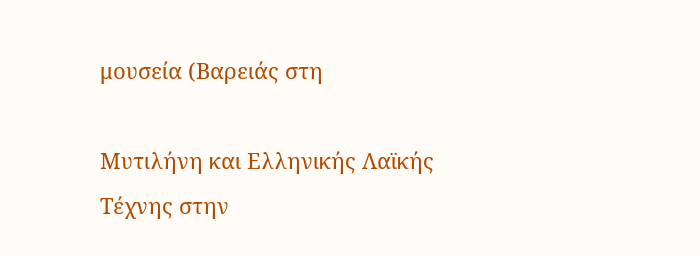μουσεία (Βαρειάς στη

Μυτιλήνη και Ελληνικής Λαϊκής Τέχνης στην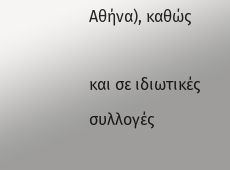Αθήνα), καθώς

και σε ιδιωτικές συλλογές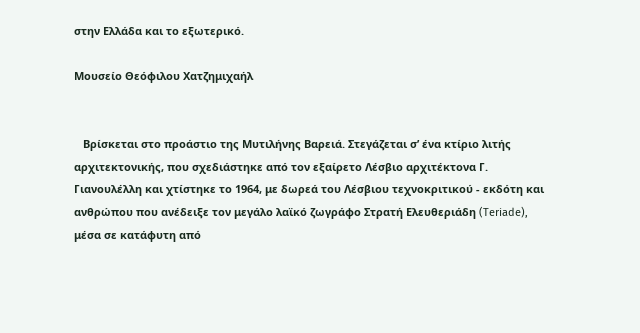στην Ελλάδα και το εξωτερικό.

Μουσείο Θεόφιλου Χατζημιχαήλ


   Βρίσκεται στο προάστιο της Μυτιλήνης Βαρειά. Στεγάζεται σ’ ένα κτίριο λιτής αρχιτεκτονικής, που σχεδιάστηκε από τον εξαίρετο Λέσβιο αρχιτέκτονα Γ. Γιανουλέλλη και χτίστηκε το 1964, με δωρεά του Λέσβιου τεχνοκριτικού - εκδότη και ανθρώπου που ανέδειξε τον μεγάλο λαϊκό ζωγράφο Στρατή Ελευθεριάδη (Teriade), μέσα σε κατάφυτη από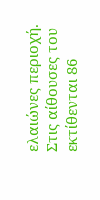ελαιώνες περιοχή. Στις αίθουσες του εκτίθενται 86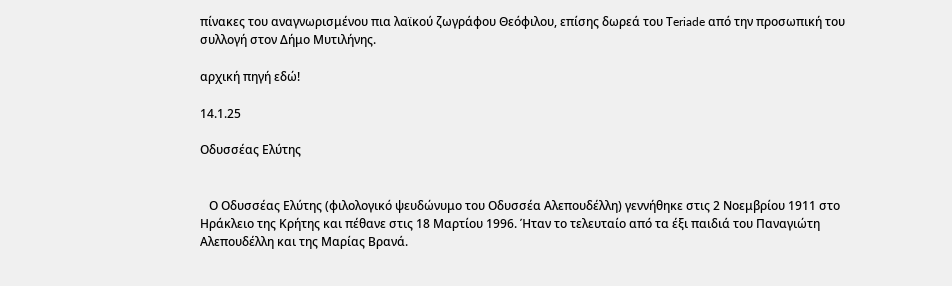πίνακες του αναγνωρισμένου πια λαϊκού ζωγράφου Θεόφιλου, επίσης δωρεά του Τeriade από την προσωπική του συλλογή στον Δήμο Μυτιλήνης.

αρχική πηγή εδώ!

14.1.25

Οδυσσέας Ελύτης


   Ο Οδυσσέας Ελύτης (φιλολογικό ψευδώνυμο του Οδυσσέα Αλεπουδέλλη) γεννήθηκε στις 2 Νοεμβρίου 1911 στο Ηράκλειο της Κρήτης και πέθανε στις 18 Μαρτίου 1996. Ήταν το τελευταίο από τα έξι παιδιά του Παναγιώτη Αλεπουδέλλη και της Μαρίας Βρανά.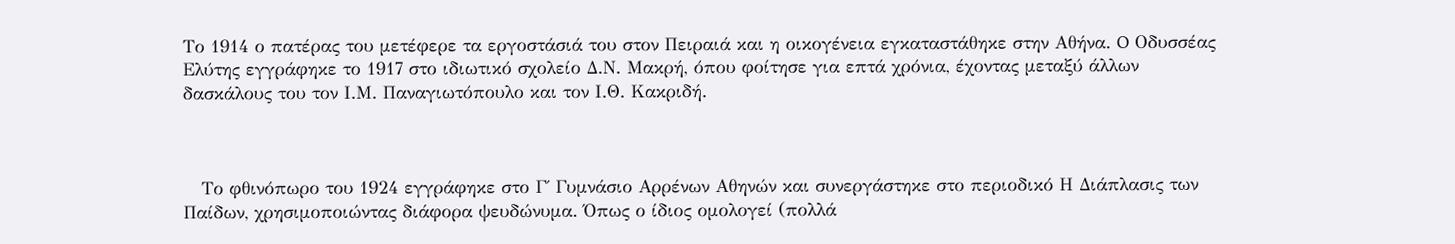Το 1914 ο πατέρας του μετέφερε τα εργοστάσιά του στον Πειραιά και η οικογένεια εγκαταστάθηκε στην Αθήνα. O Οδυσσέας Ελύτης εγγράφηκε το 1917 στο ιδιωτικό σχολείο Δ.Ν. Μακρή, όπου φοίτησε για επτά χρόνια, έχοντας μεταξύ άλλων δασκάλους του τον Ι.Μ. Παναγιωτόπουλο και τον Ι.Θ. Κακριδή.



   Το φθινόπωρο του 1924 εγγράφηκε στο Γ΄ Γυμνάσιο Αρρένων Αθηνών και συνεργάστηκε στο περιοδικό Η Διάπλασις των Παίδων, χρησιμοποιώντας διάφορα ψευδώνυμα. Όπως ο ίδιος ομολογεί (πολλά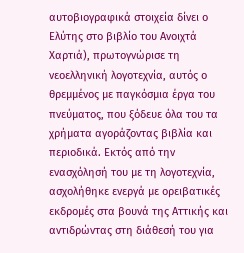αυτοβιογραφικά στοιχεία δίνει ο Ελύτης στο βιβλίο του Ανοιχτά Χαρτιά), πρωτογνώρισε τη νεοελληνική λογοτεχνία, αυτός ο θρεμμένος με παγκόσμια έργα του πνεύματος, που ξόδευε όλα του τα χρήματα αγοράζοντας βιβλία και περιοδικά. Εκτός από την ενασχόλησή του με τη λογοτεχνία, ασχολήθηκε ενεργά με ορειβατικές εκδρομές στα βουνά της Αττικής και αντιδρώντας στη διάθεσή του για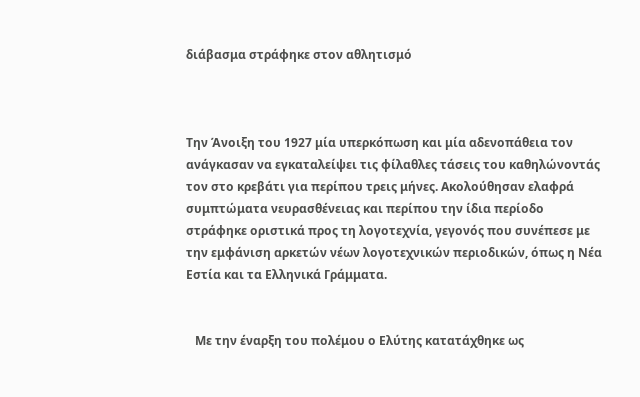διάβασμα στράφηκε στον αθλητισμό



Την Άνοιξη του 1927 μία υπερκόπωση και μία αδενοπάθεια τον ανάγκασαν να εγκαταλείψει τις φίλαθλες τάσεις του καθηλώνοντάς τον στο κρεβάτι για περίπου τρεις μήνες. Ακολούθησαν ελαφρά συμπτώματα νευρασθένειας και περίπου την ίδια περίοδο στράφηκε οριστικά προς τη λογοτεχνία, γεγονός που συνέπεσε με την εμφάνιση αρκετών νέων λογοτεχνικών περιοδικών, όπως η Νέα Εστία και τα Ελληνικά Γράμματα.


   Με την έναρξη του πολέμου ο Ελύτης κατατάχθηκε ως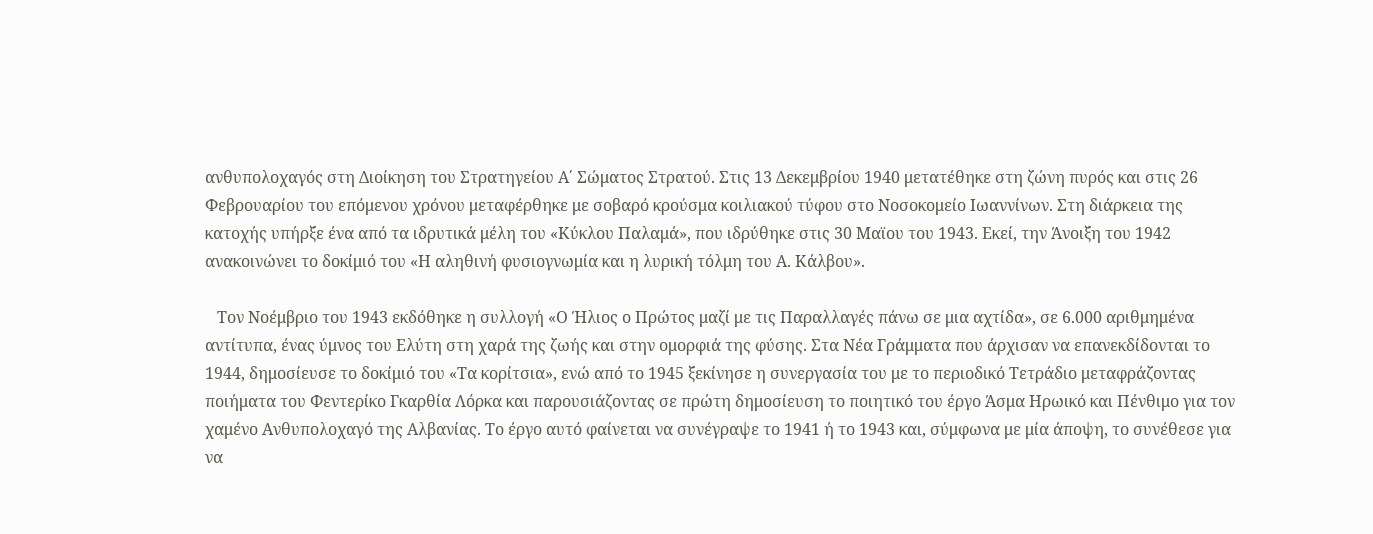ανθυπολοχαγός στη Διοίκηση του Στρατηγείου Α΄ Σώματος Στρατού. Στις 13 Δεκεμβρίου 1940 μετατέθηκε στη ζώνη πυρός και στις 26 Φεβρουαρίου του επόμενου χρόνου μεταφέρθηκε με σοβαρό κρούσμα κοιλιακού τύφου στο Νοσοκομείο Ιωαννίνων. Στη διάρκεια της κατοχής υπήρξε ένα από τα ιδρυτικά μέλη του «Κύκλου Παλαμά», που ιδρύθηκε στις 30 Μαϊου του 1943. Εκεί, την Άνοιξη του 1942 ανακοινώνει το δοκίμιό του «Η αληθινή φυσιογνωμία και η λυρική τόλμη του Α. Κάλβου».

   Τον Νοέμβριο του 1943 εκδόθηκε η συλλογή «Ο Ήλιος ο Πρώτος μαζί με τις Παραλλαγές πάνω σε μια αχτίδα», σε 6.000 αριθμημένα αντίτυπα, ένας ύμνος του Ελύτη στη χαρά της ζωής και στην ομορφιά της φύσης. Στα Νέα Γράμματα που άρχισαν να επανεκδίδονται το 1944, δημοσίευσε το δοκίμιό του «Τα κορίτσια», ενώ από το 1945 ξεκίνησε η συνεργασία του με το περιοδικό Τετράδιο μεταφράζοντας ποιήματα του Φεντερίκο Γκαρθία Λόρκα και παρουσιάζοντας σε πρώτη δημοσίευση το ποιητικό του έργο Άσμα Ηρωικό και Πένθιμο για τον χαμένο Ανθυπολοχαγό της Αλβανίας. Το έργο αυτό φαίνεται να συνέγραψε το 1941 ή το 1943 και, σύμφωνα με μία άποψη, το συνέθεσε για να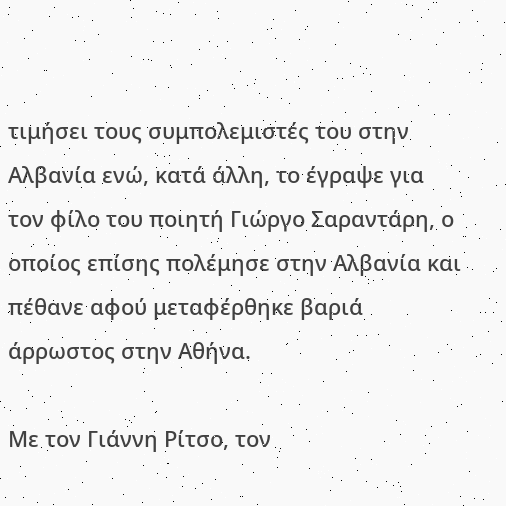τιμήσει τους συμπολεμιστές του στην Αλβανία ενώ, κατά άλλη, το έγραψε για τον φίλο του ποιητή Γιώργο Σαραντάρη, ο οποίος επίσης πολέμησε στην Αλβανία και πέθανε αφού μεταφέρθηκε βαριά άρρωστος στην Αθήνα.

Με τον Γιάννη Ρίτσο, τον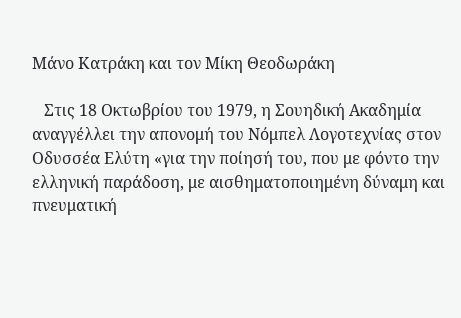Μάνο Κατράκη και τον Μίκη Θεοδωράκη

   Στις 18 Οκτωβρίου του 1979, η Σουηδική Ακαδημία αναγγέλλει την απονομή του Νόμπελ Λογοτεχνίας στον Οδυσσέα Ελύτη «για την ποίησή του, που με φόντο την ελληνική παράδοση, με αισθηματοποιημένη δύναμη και πνευματική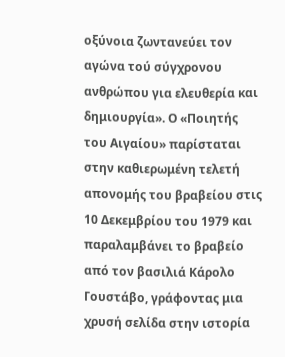οξύνοια ζωντανεύει τον αγώνα τού σύγχρονου ανθρώπου για ελευθερία και δημιουργία». Ο «Ποιητής του Αιγαίου» παρίσταται στην καθιερωμένη τελετή απονομής του βραβείου στις 10 Δεκεμβρίου του 1979 και παραλαμβάνει το βραβείο από τον βασιλιά Κάρολο Γουστάβο, γράφοντας μια χρυσή σελίδα στην ιστορία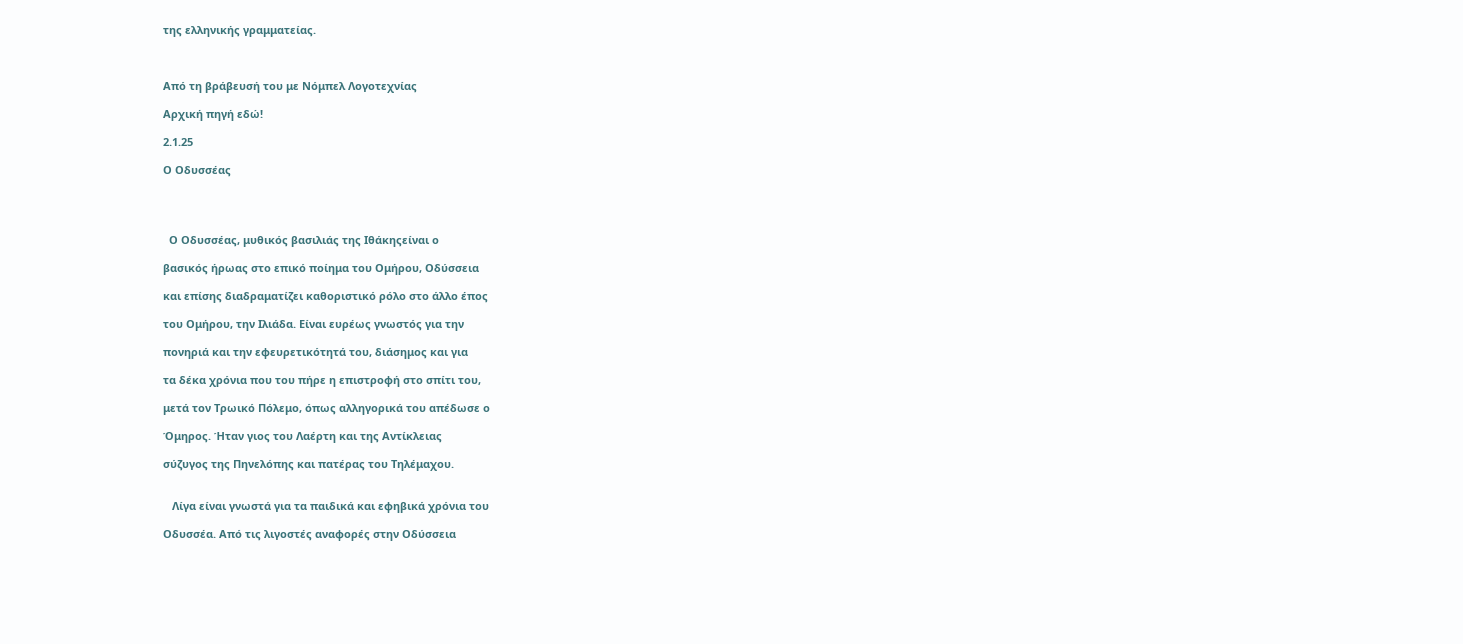της ελληνικής γραμματείας.



Από τη βράβευσή του με Νόμπελ Λογοτεχνίας

Αρχική πηγή εδώ!

2.1.25

Ο Οδυσσέας




  Ο Οδυσσέας, μυθικός βασιλιάς της Ιθάκηςείναι ο

βασικός ήρωας στο επικό ποίημα του Ομήρου, Οδύσσεια

και επίσης διαδραματίζει καθοριστικό ρόλο στο άλλο έπος

του Ομήρου, την Ιλιάδα. Είναι ευρέως γνωστός για την

πονηριά και την εφευρετικότητά του, διάσημος και για

τα δέκα χρόνια που του πήρε η επιστροφή στο σπίτι του,

μετά τον Τρωικό Πόλεμο, όπως αλληγορικά του απέδωσε ο

Όμηρος. Ήταν γιος του Λαέρτη και της Αντίκλειας

σύζυγος της Πηνελόπης και πατέρας του Τηλέμαχου.


   Λίγα είναι γνωστά για τα παιδικά και εφηβικά χρόνια του

Οδυσσέα. Από τις λιγοστές αναφορές στην Οδύσσεια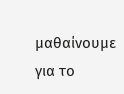μαθαίνουμε για το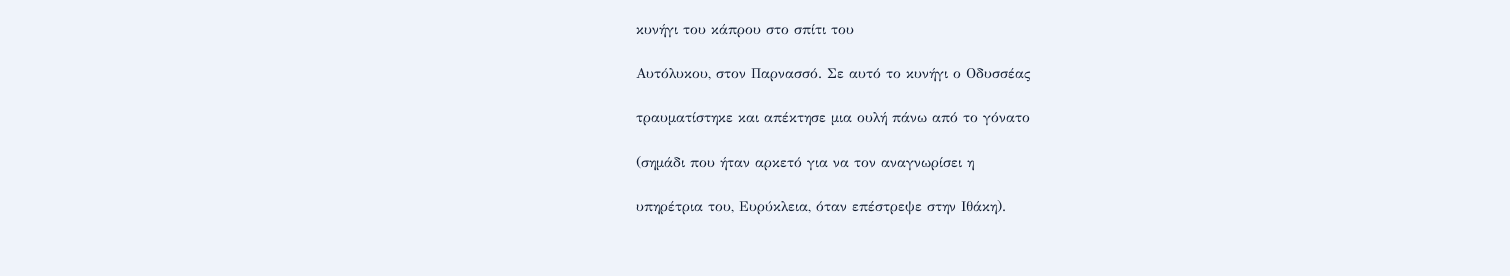κυνήγι του κάπρου στο σπίτι του

Αυτόλυκου, στον Παρνασσό. Σε αυτό το κυνήγι ο Οδυσσέας

τραυματίστηκε και απέκτησε μια ουλή πάνω από το γόνατο

(σημάδι που ήταν αρκετό για να τον αναγνωρίσει η

υπηρέτρια του, Ευρύκλεια, όταν επέστρεψε στην Ιθάκη).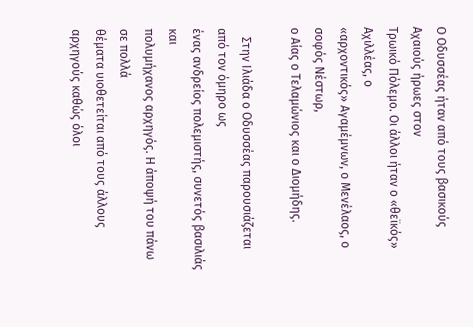Ο Οδυσσέας ήταν από τους βασικούς Αχαιούς ήρωες στον
Τρωικό Πόλεμο. Οι άλλοι ήταν ο «θεϊκός» Αχιλλέας, ο
«αρχοντικός» Αγαμέμνων, ο Μενέλαος, ο σοφός Νέστωρ,
ο Αίας ο Τελαμώνιος και ο Διομήδης.

   Στην Ιλιάδα ο Οδυσσέας παρουσιάζεται από τον όμηρο ως
ένας ανδρείος πολεμιστής, συνετός βασιλιάς και
πολυμήχανος αρχηγός. Η άποψή του πάνω σε πολλά
θέματα υιοθετείται από τους άλλους αρχηγούς καθώς όλοι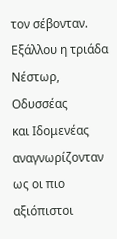τον σέβονταν. Εξάλλου η τριάδα Νέστωρ, Οδυσσέας
και Ιδομενέας αναγνωρίζονταν ως οι πιο αξιόπιστοι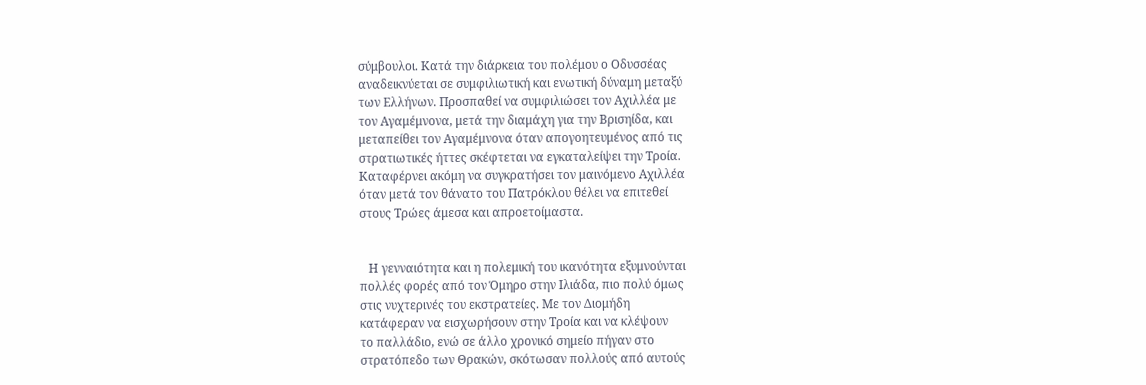σύμβουλοι. Κατά την διάρκεια του πολέμου ο Οδυσσέας
αναδεικνύεται σε συμφιλιωτική και ενωτική δύναμη μεταξύ
των Ελλήνων. Προσπαθεί να συμφιλιώσει τον Αχιλλέα με
τον Αγαμέμνονα, μετά την διαμάχη για την Βρισηίδα, και
μεταπείθει τον Αγαμέμνονα όταν απογοητευμένος από τις
στρατιωτικές ήττες σκέφτεται να εγκαταλείψει την Τροία.
Καταφέρνει ακόμη να συγκρατήσει τον μαινόμενο Αχιλλέα
όταν μετά τον θάνατο του Πατρόκλου θέλει να επιτεθεί
στους Τρώες άμεσα και απροετοίμαστα.


   Η γενναιότητα και η πολεμική του ικανότητα εξυμνούνται
πολλές φορές από τον Όμηρο στην Ιλιάδα, πιο πολύ όμως
στις νυχτερινές του εκστρατείες. Με τον Διομήδη
κατάφεραν να εισχωρήσουν στην Τροία και να κλέψουν
το παλλάδιο, ενώ σε άλλο χρονικό σημείο πήγαν στο
στρατόπεδο των Θρακών, σκότωσαν πολλούς από αυτούς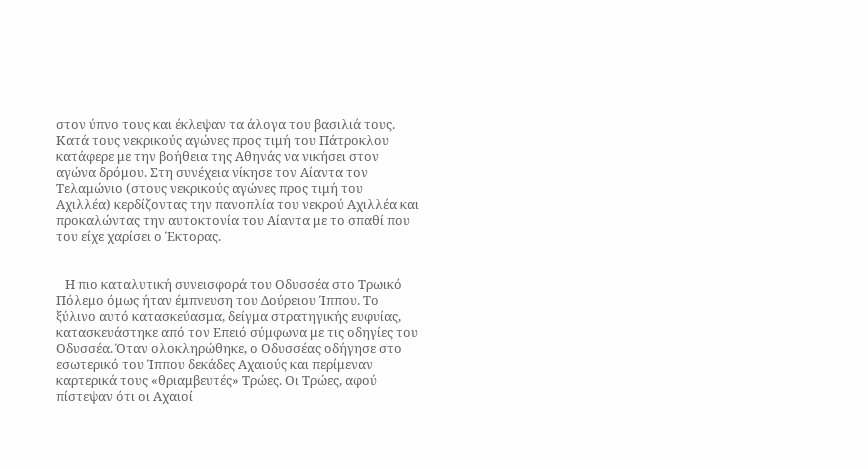στον ύπνο τους και έκλεψαν τα άλογα του βασιλιά τους.
Κατά τους νεκρικούς αγώνες προς τιμή του Πάτροκλου
κατάφερε με την βοήθεια της Αθηνάς να νικήσει στον
αγώνα δρόμου. Στη συνέχεια νίκησε τον Αίαντα τον
Τελαμώνιο (στους νεκρικούς αγώνες προς τιμή του
Αχιλλέα) κερδίζοντας την πανοπλία του νεκρού Αχιλλέα και
προκαλώντας την αυτοκτονία του Αίαντα με το σπαθί που
του είχε χαρίσει ο Έκτορας.


   Η πιο καταλυτική συνεισφορά του Οδυσσέα στο Τρωικό
Πόλεμο όμως ήταν έμπνευση του Δούρειου Ίππου. Το
ξύλινο αυτό κατασκεύασμα, δείγμα στρατηγικής ευφυίας,
κατασκευάστηκε από τον Eπειό σύμφωνα με τις οδηγίες του
Οδυσσέα. Όταν ολοκληρώθηκε, ο Οδυσσέας οδήγησε στο
εσωτερικό του Ίππου δεκάδες Αχαιούς και περίμεναν
καρτερικά τους «θριαμβευτές» Τρώες. Οι Τρώες, αφού
πίστεψαν ότι οι Αχαιοί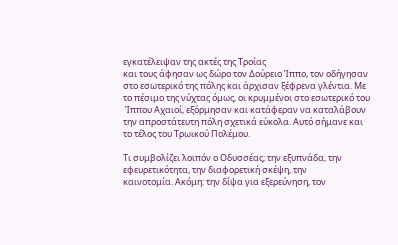εγκατέλειψαν της ακτές της Τροίας
και τους άφησαν ως δώρο τον Δούρειο Ίππο, τον οδήγησαν
στο εσωτερικό της πόλης και άρχισαν ξέφρενα γλέντια. Με
το πέσιμο της νύχτας όμως, οι κρυμμένοι στο εσωτερικό του
 Ίππου Αχαιοί, εξόρμησαν και κατάφεραν να καταλάβουν
την απροστάτευτη πόλη σχετικά εύκολα. Αυτό σήμανε και
το τέλος του Τρωικού Πολέμου.

Τι συμβολίζει λοιπόν ο Οδυσσέας; την εξυπνάδα, την
εφευρετικότητα, την διαφορετική σκέψη, την
καινοτομία. Ακόμη: την δίψα για εξερεύνηση, τον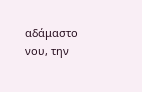αδάμαστο νου, την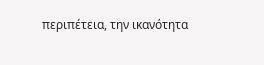περιπέτεια, την ικανότητα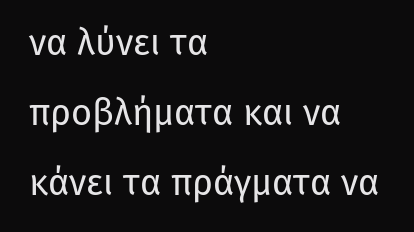να λύνει τα
προβλήματα και να κάνει τα πράγματα να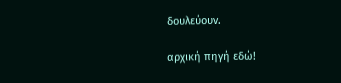δουλεύουν.

αρχική πηγή εδώ!